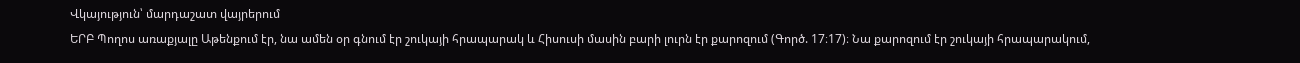Վկայություն՝ մարդաշատ վայրերում
ԵՐԲ Պողոս առաքյալը Աթենքում էր, նա ամեն օր գնում էր շուկայի հրապարակ և Հիսուսի մասին բարի լուրն էր քարոզում (Գործ. 17։17)։ Նա քարոզում էր շուկայի հրապարակում,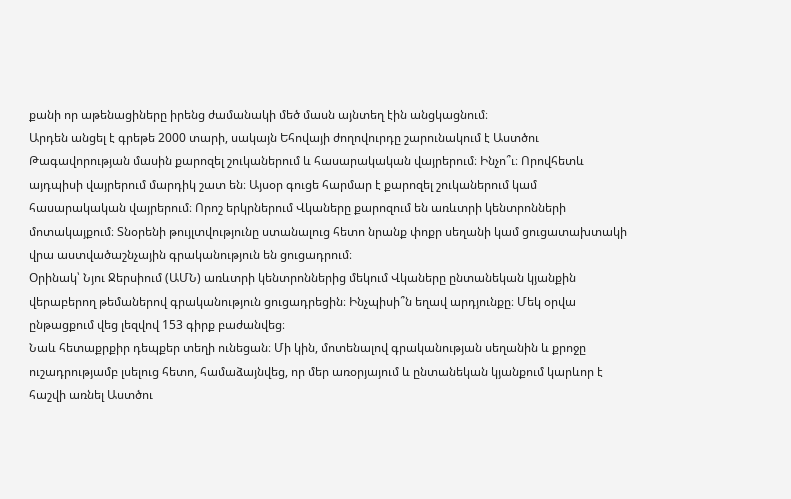քանի որ աթենացիները իրենց ժամանակի մեծ մասն այնտեղ էին անցկացնում։
Արդեն անցել է գրեթե 2000 տարի, սակայն Եհովայի ժողովուրդը շարունակում է Աստծու Թագավորության մասին քարոզել շուկաներում և հասարակական վայրերում։ Ինչո՞ւ։ Որովհետև այդպիսի վայրերում մարդիկ շատ են։ Այսօր գուցե հարմար է քարոզել շուկաներում կամ հասարակական վայրերում։ Որոշ երկրներում Վկաները քարոզում են առևտրի կենտրոնների մոտակայքում։ Տնօրենի թույլտվությունը ստանալուց հետո նրանք փոքր սեղանի կամ ցուցատախտակի վրա աստվածաշնչային գրականություն են ցուցադրում։
Օրինակ՝ Նյու Ջերսիում (ԱՄՆ) առևտրի կենտրոններից մեկում Վկաները ընտանեկան կյանքին վերաբերող թեմաներով գրականություն ցուցադրեցին։ Ինչպիսի՞ն եղավ արդյունքը։ Մեկ օրվա ընթացքում վեց լեզվով 153 գիրք բաժանվեց։
Նաև հետաքրքիր դեպքեր տեղի ունեցան։ Մի կին, մոտենալով գրականության սեղանին և քրոջը ուշադրությամբ լսելուց հետո, համաձայնվեց, որ մեր առօրյայում և ընտանեկան կյանքում կարևոր է հաշվի առնել Աստծու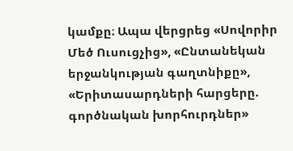կամքը։ Ապա վերցրեց «Սովորիր Մեծ Ուսուցչից», «Ընտանեկան երջանկության գաղտնիքը», «Երիտասարդների հարցերը. գործնական խորհուրդներ»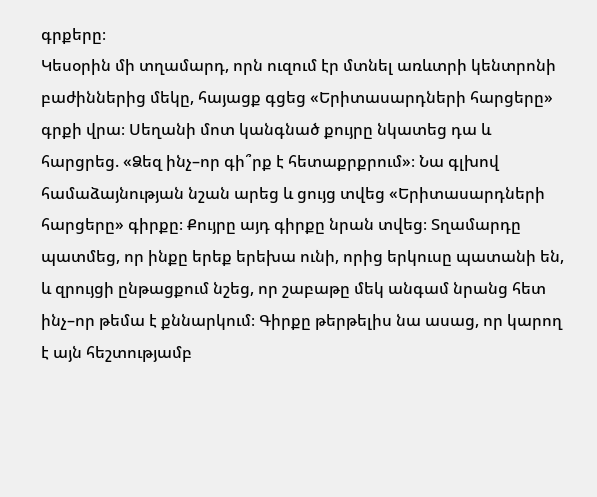գրքերը։
Կեսօրին մի տղամարդ, որն ուզում էր մտնել առևտրի կենտրոնի բաժիններից մեկը, հայացք գցեց «Երիտասարդների հարցերը» գրքի վրա։ Սեղանի մոտ կանգնած քույրը նկատեց դա և հարցրեց. «Ձեզ ինչ–որ գի՞րք է հետաքրքրում»։ Նա գլխով համաձայնության նշան արեց և ցույց տվեց «Երիտասարդների հարցերը» գիրքը։ Քույրը այդ գիրքը նրան տվեց։ Տղամարդը պատմեց, որ ինքը երեք երեխա ունի, որից երկուսը պատանի են, և զրույցի ընթացքում նշեց, որ շաբաթը մեկ անգամ նրանց հետ ինչ–որ թեմա է քննարկում։ Գիրքը թերթելիս նա ասաց, որ կարող է այն հեշտությամբ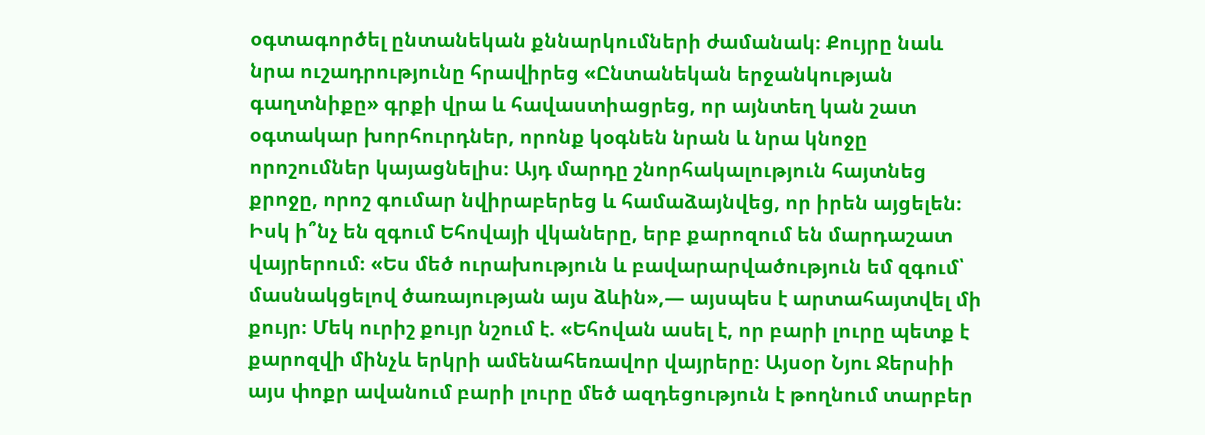օգտագործել ընտանեկան քննարկումների ժամանակ։ Քույրը նաև նրա ուշադրությունը հրավիրեց «Ընտանեկան երջանկության գաղտնիքը» գրքի վրա և հավաստիացրեց, որ այնտեղ կան շատ օգտակար խորհուրդներ, որոնք կօգնեն նրան և նրա կնոջը որոշումներ կայացնելիս։ Այդ մարդը շնորհակալություն հայտնեց քրոջը, որոշ գումար նվիրաբերեց և համաձայնվեց, որ իրեն այցելեն։
Իսկ ի՞նչ են զգում Եհովայի վկաները, երբ քարոզում են մարդաշատ վայրերում։ «Ես մեծ ուրախություն և բավարարվածություն եմ զգում՝ մասնակցելով ծառայության այս ձևին»,— այսպես է արտահայտվել մի քույր։ Մեկ ուրիշ քույր նշում է. «Եհովան ասել է, որ բարի լուրը պետք է քարոզվի մինչև երկրի ամենահեռավոր վայրերը։ Այսօր Նյու Ջերսիի այս փոքր ավանում բարի լուրը մեծ ազդեցություն է թողնում տարբեր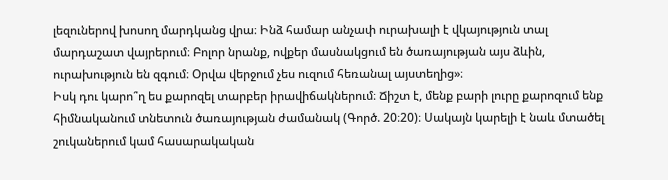լեզուներով խոսող մարդկանց վրա։ Ինձ համար անչափ ուրախալի է վկայություն տալ մարդաշատ վայրերում։ Բոլոր նրանք, ովքեր մասնակցում են ծառայության այս ձևին, ուրախություն են զգում։ Օրվա վերջում չես ուզում հեռանալ այստեղից»։
Իսկ դու կարո՞ղ ես քարոզել տարբեր իրավիճակներում։ Ճիշտ է, մենք բարի լուրը քարոզում ենք հիմնականում տնետուն ծառայության ժամանակ (Գործ. 20։20)։ Սակայն կարելի է նաև մտածել շուկաներում կամ հասարակական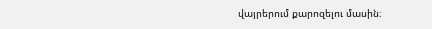վայրերում քարոզելու մասին։